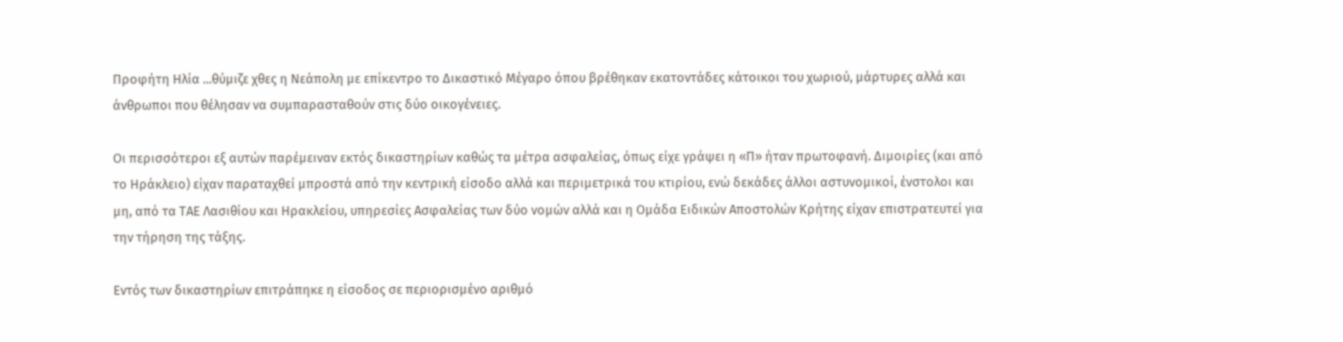Προφήτη Ηλία ...θύμιζε χθες η Νεάπολη με επίκεντρο το Δικαστικό Μέγαρο όπου βρέθηκαν εκατοντάδες κάτοικοι του χωριού, μάρτυρες αλλά και άνθρωποι που θέλησαν να συμπαρασταθούν στις δύο οικογένειες.

Οι περισσότεροι εξ αυτών παρέμειναν εκτός δικαστηρίων καθώς τα μέτρα ασφαλείας, όπως είχε γράψει η «Π» ήταν πρωτοφανή. Διμοιρίες (και από το Ηράκλειο) είχαν παραταχθεί μπροστά από την κεντρική είσοδο αλλά και περιμετρικά του κτιρίου, ενώ δεκάδες άλλοι αστυνομικοί, ένστολοι και μη, από τα ΤΑΕ Λασιθίου και Ηρακλείου, υπηρεσίες Ασφαλείας των δύο νομών αλλά και η Ομάδα Ειδικών Αποστολών Κρήτης είχαν επιστρατευτεί για την τήρηση της τάξης.

Εντός των δικαστηρίων επιτράπηκε η είσοδος σε περιορισμένο αριθμό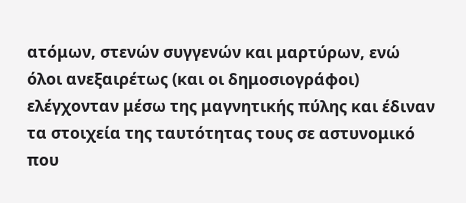ατόμων, στενών συγγενών και μαρτύρων, ενώ όλοι ανεξαιρέτως (και οι δημοσιογράφοι) ελέγχονταν μέσω της μαγνητικής πύλης και έδιναν τα στοιχεία της ταυτότητας τους σε αστυνομικό που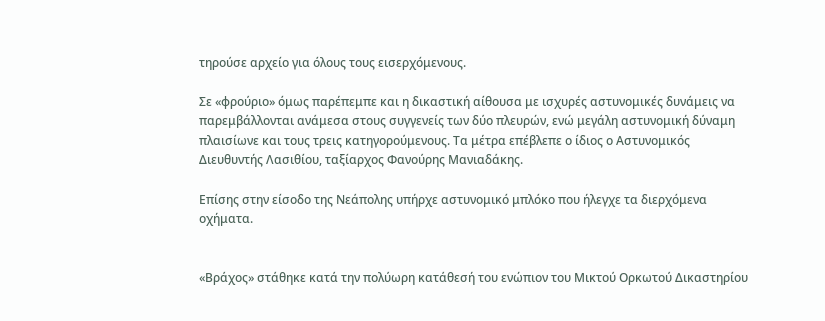τηρούσε αρχείο για όλους τους εισερχόμενους.

Σε «φρούριο» όμως παρέπεμπε και η δικαστική αίθουσα με ισχυρές αστυνομικές δυνάμεις να παρεμβάλλονται ανάμεσα στους συγγενείς των δύο πλευρών, ενώ μεγάλη αστυνομική δύναμη πλαισίωνε και τους τρεις κατηγορούμενους. Τα μέτρα επέβλεπε ο ίδιος ο Αστυνομικός Διευθυντής Λασιθίου, ταξίαρχος Φανούρης Μανιαδάκης.

Επίσης στην είσοδο της Νεάπολης υπήρχε αστυνομικό μπλόκο που ήλεγχε τα διερχόμενα οχήματα.


«Βράχος» στάθηκε κατά την πολύωρη κατάθεσή του ενώπιον του Μικτού Ορκωτού Δικαστηρίου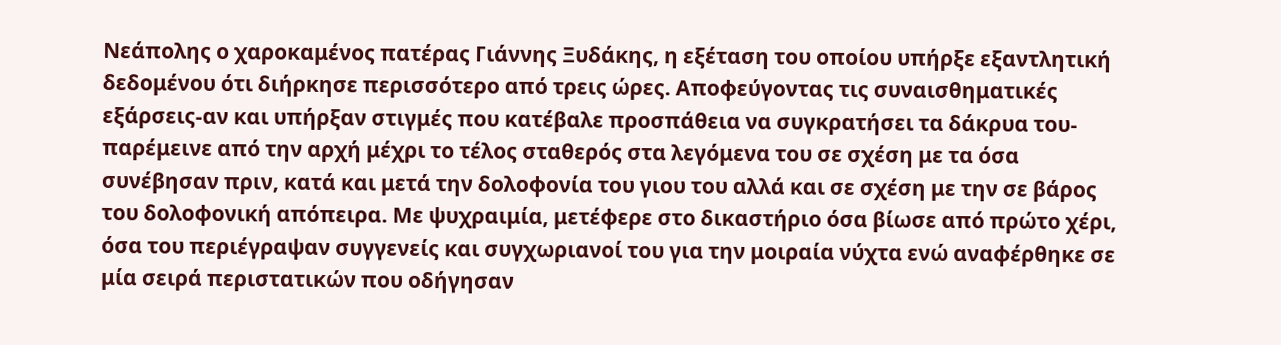Νεάπολης ο χαροκαμένος πατέρας Γιάννης Ξυδάκης, η εξέταση του οποίου υπήρξε εξαντλητική δεδομένου ότι διήρκησε περισσότερο από τρεις ώρες. Αποφεύγοντας τις συναισθηματικές εξάρσεις-αν και υπήρξαν στιγμές που κατέβαλε προσπάθεια να συγκρατήσει τα δάκρυα του- παρέμεινε από την αρχή μέχρι το τέλος σταθερός στα λεγόμενα του σε σχέση με τα όσα συνέβησαν πριν, κατά και μετά την δολοφονία του γιου του αλλά και σε σχέση με την σε βάρος του δολοφονική απόπειρα. Με ψυχραιμία, μετέφερε στο δικαστήριο όσα βίωσε από πρώτο χέρι, όσα του περιέγραψαν συγγενείς και συγχωριανοί του για την μοιραία νύχτα ενώ αναφέρθηκε σε μία σειρά περιστατικών που οδήγησαν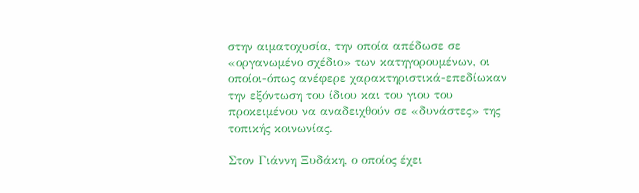στην αιματοχυσία, την οποία απέδωσε σε «οργανωμένο σχέδιο» των κατηγορουμένων, οι οποίοι-όπως ανέφερε χαρακτηριστικά-επεδίωκαν την εξόντωση του ίδιου και του γιου του προκειμένου να αναδειχθούν σε «δυνάστες» της τοπικής κοινωνίας.

Στον Γιάννη Ξυδάκη, ο οποίος έχει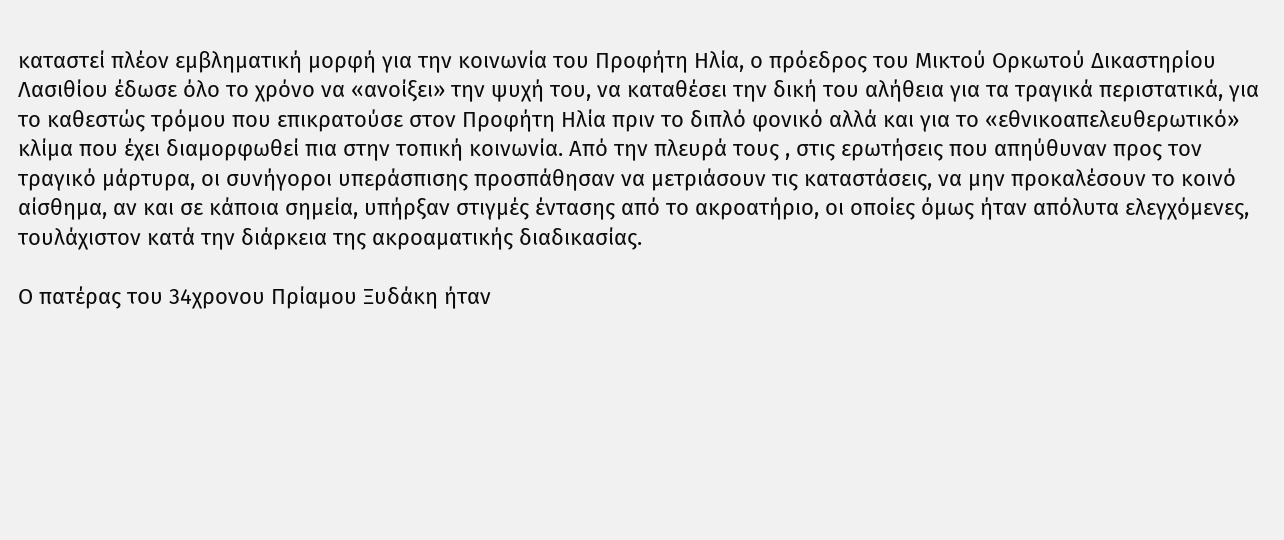καταστεί πλέον εμβληματική μορφή για την κοινωνία του Προφήτη Ηλία, ο πρόεδρος του Μικτού Ορκωτού Δικαστηρίου Λασιθίου έδωσε όλο το χρόνο να «ανοίξει» την ψυχή του, να καταθέσει την δική του αλήθεια για τα τραγικά περιστατικά, για το καθεστώς τρόμου που επικρατούσε στον Προφήτη Ηλία πριν το διπλό φονικό αλλά και για το «εθνικοαπελευθερωτικό» κλίμα που έχει διαμορφωθεί πια στην τοπική κοινωνία. Από την πλευρά τους , στις ερωτήσεις που απηύθυναν προς τον τραγικό μάρτυρα, οι συνήγοροι υπεράσπισης προσπάθησαν να μετριάσουν τις καταστάσεις, να μην προκαλέσουν το κοινό αίσθημα, αν και σε κάποια σημεία, υπήρξαν στιγμές έντασης από το ακροατήριο, οι οποίες όμως ήταν απόλυτα ελεγχόμενες, τουλάχιστον κατά την διάρκεια της ακροαματικής διαδικασίας.

Ο πατέρας του 34χρονου Πρίαμου Ξυδάκη ήταν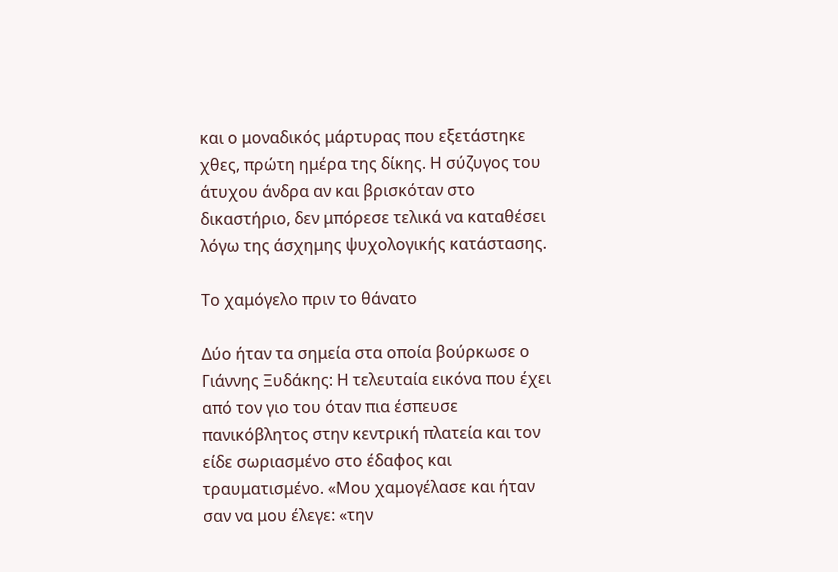και ο μοναδικός μάρτυρας που εξετάστηκε χθες, πρώτη ημέρα της δίκης. Η σύζυγος του άτυχου άνδρα αν και βρισκόταν στο δικαστήριο, δεν μπόρεσε τελικά να καταθέσει λόγω της άσχημης ψυχολογικής κατάστασης.

Το χαμόγελο πριν το θάνατο

Δύο ήταν τα σημεία στα οποία βούρκωσε ο Γιάννης Ξυδάκης: Η τελευταία εικόνα που έχει από τον γιο του όταν πια έσπευσε πανικόβλητος στην κεντρική πλατεία και τον είδε σωριασμένο στο έδαφος και τραυματισμένο. «Μου χαμογέλασε και ήταν σαν να μου έλεγε: «την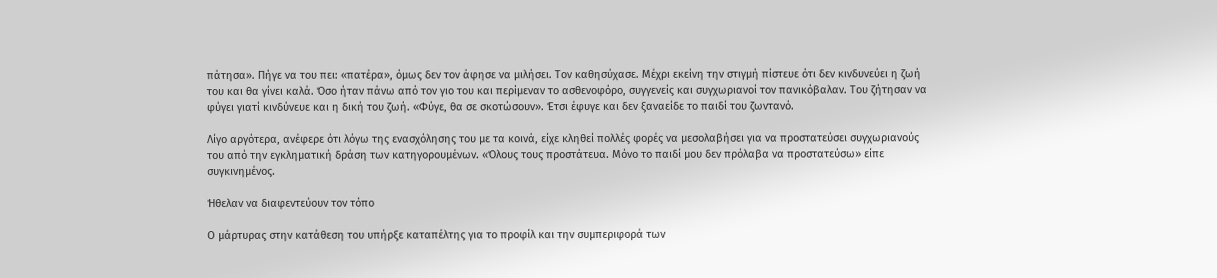πάτησα». Πήγε να του πει: «πατέρα», όμως δεν τον άφησε να μιλήσει. Τον καθησύχασε. Μέχρι εκείνη την στιγμή πίστευε ότι δεν κινδυνεύει η ζωή του και θα γίνει καλά. Όσο ήταν πάνω από τον γιο του και περίμεναν το ασθενοφόρο, συγγενείς και συγχωριανοί τον πανικόβαλαν. Του ζήτησαν να φύγει γιατί κινδύνευε και η δική του ζωή. «Φύγε, θα σε σκοτώσουν». Έτσι έφυγε και δεν ξαναείδε το παιδί του ζωντανό.

Λίγο αργότερα, ανέφερε ότι λόγω της ενασχόλησης του με τα κοινά, είχε κληθεί πολλές φορές να μεσολαβήσει για να προστατεύσει συγχωριανούς του από την εγκληματική δράση των κατηγορουμένων. «Όλους τους προστάτευα. Μόνο το παιδί μου δεν πρόλαβα να προστατεύσω» είπε συγκινημένος.

Ήθελαν να διαφεντεύουν τον τόπο

Ο μάρτυρας στην κατάθεση του υπήρξε καταπέλτης για το προφίλ και την συμπεριφορά των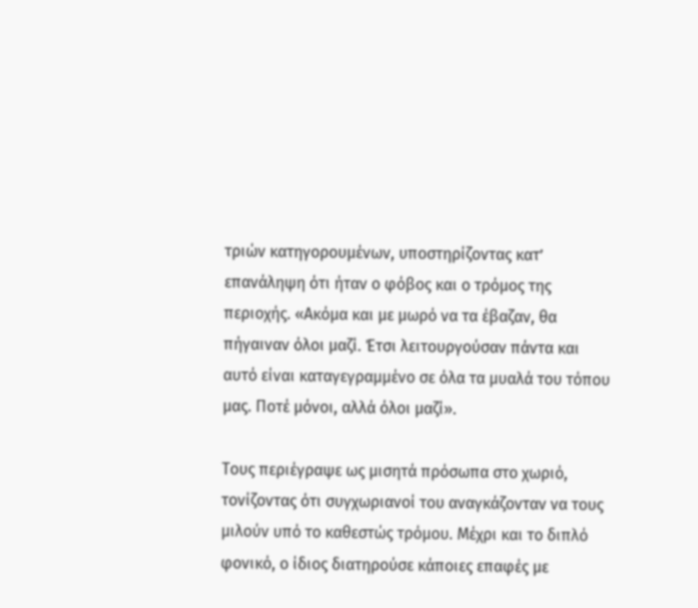τριών κατηγορουμένων, υποστηρίζοντας κατʼ επανάληψη ότι ήταν ο φόβος και ο τρόμος της περιοχής. «Ακόμα και με μωρό να τα έβαζαν, θα πήγαιναν όλοι μαζί. Έτσι λειτουργούσαν πάντα και αυτό είναι καταγεγραμμένο σε όλα τα μυαλά του τόπου μας. Ποτέ μόνοι, αλλά όλοι μαζί».

Τους περιέγραψε ως μισητά πρόσωπα στο χωριό, τονίζοντας ότι συγχωριανοί του αναγκάζονταν να τους μιλούν υπό το καθεστώς τρόμου. Μέχρι και το διπλό φονικό, ο ίδιος διατηρούσε κάποιες επαφές με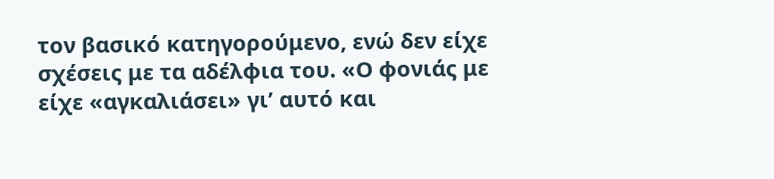τον βασικό κατηγορούμενο, ενώ δεν είχε σχέσεις με τα αδέλφια του. «Ο φονιάς με είχε «αγκαλιάσει» γιʼ αυτό και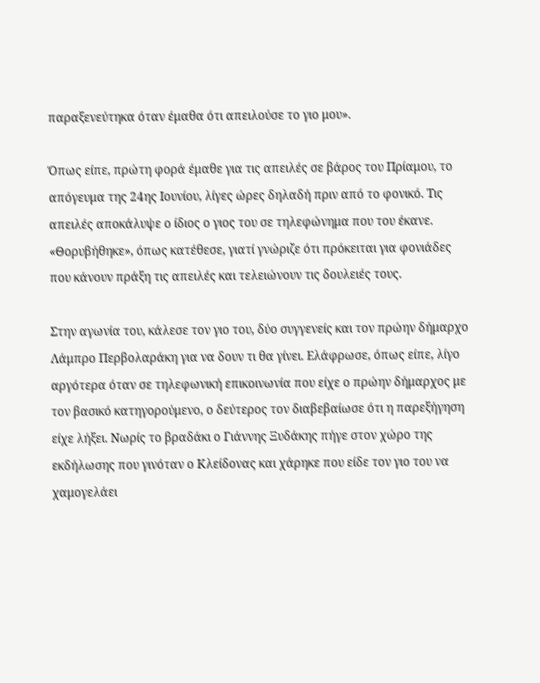παραξενεύτηκα όταν έμαθα ότι απειλούσε το γιο μου».

Όπως είπε, πρώτη φορά έμαθε για τις απειλές σε βάρος του Πρίαμου, το απόγευμα της 24ης Ιουνίου, λίγες ώρες δηλαδή πριν από το φονικό. Τις απειλές αποκάλυψε ο ίδιος ο γιος του σε τηλεφώνημα που του έκανε. «Θορυβήθηκε», όπως κατέθεσε, γιατί γνώριζε ότι πρόκειται για φονιάδες που κάνουν πράξη τις απειλές και τελειώνουν τις δουλειές τους.

Στην αγωνία του, κάλεσε τον γιο του, δύο συγγενείς και τον πρώην δήμαρχο Λάμπρο Περβολαράκη για να δουν τι θα γίνει. Ελάφρωσε, όπως είπε, λίγο αργότερα όταν σε τηλεφωνική επικοινωνία που είχε ο πρώην δήμαρχος με τον βασικό κατηγορούμενο, ο δεύτερος τον διαβεβαίωσε ότι η παρεξήγηση είχε λήξει. Νωρίς το βραδάκι ο Γιάννης Ξυδάκης πήγε στον χώρο της εκδήλωσης που γινόταν ο Κλείδονας και χάρηκε που είδε τον γιο του να χαμογελάει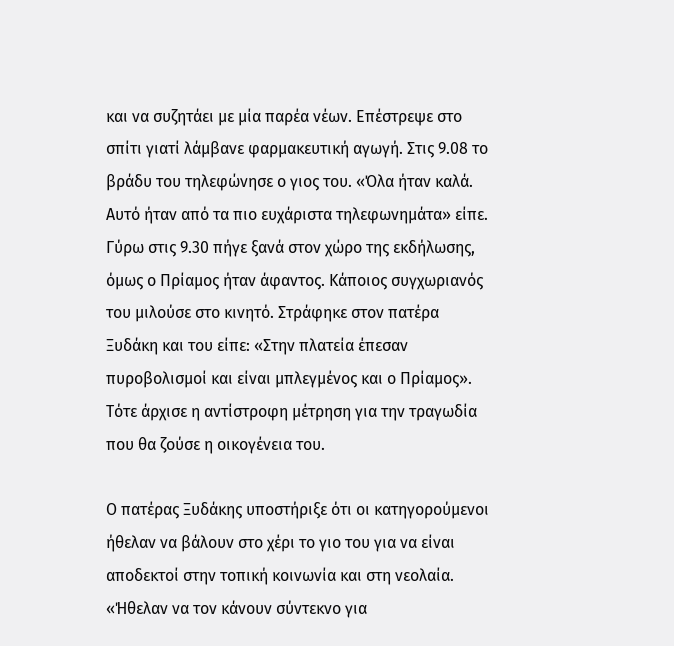και να συζητάει με μία παρέα νέων. Επέστρεψε στο σπίτι γιατί λάμβανε φαρμακευτική αγωγή. Στις 9.08 το βράδυ του τηλεφώνησε ο γιος του. «Όλα ήταν καλά. Αυτό ήταν από τα πιο ευχάριστα τηλεφωνημάτα» είπε. Γύρω στις 9.30 πήγε ξανά στον χώρο της εκδήλωσης, όμως ο Πρίαμος ήταν άφαντος. Κάποιος συγχωριανός του μιλούσε στο κινητό. Στράφηκε στον πατέρα Ξυδάκη και του είπε: «Στην πλατεία έπεσαν πυροβολισμοί και είναι μπλεγμένος και ο Πρίαμος». Τότε άρχισε η αντίστροφη μέτρηση για την τραγωδία που θα ζούσε η οικογένεια του.

Ο πατέρας Ξυδάκης υποστήριξε ότι οι κατηγορούμενοι ήθελαν να βάλουν στο χέρι το γιο του για να είναι αποδεκτοί στην τοπική κοινωνία και στη νεολαία. «Ήθελαν να τον κάνουν σύντεκνο για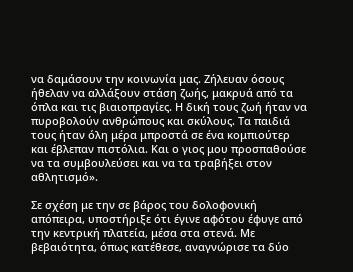να δαμάσουν την κοινωνία μας. Ζήλευαν όσους ήθελαν να αλλάξουν στάση ζωής, μακρυά από τα όπλα και τις βιαιοπραγίες. Η δική τους ζωή ήταν να πυροβολούν ανθρώπους και σκύλους. Τα παιδιά τους ήταν όλη μέρα μπροστά σε ένα κομπιούτερ και έβλεπαν πιστόλια. Και ο γιος μου προσπαθούσε να τα συμβουλεύσει και να τα τραβήξει στον αθλητισμό».

Σε σχέση με την σε βάρος του δολοφονική απόπειρα, υποστήριξε ότι έγινε αφότου έφυγε από την κεντρική πλατεία, μέσα στα στενά. Με βεβαιότητα, όπως κατέθεσε, αναγνώρισε τα δύο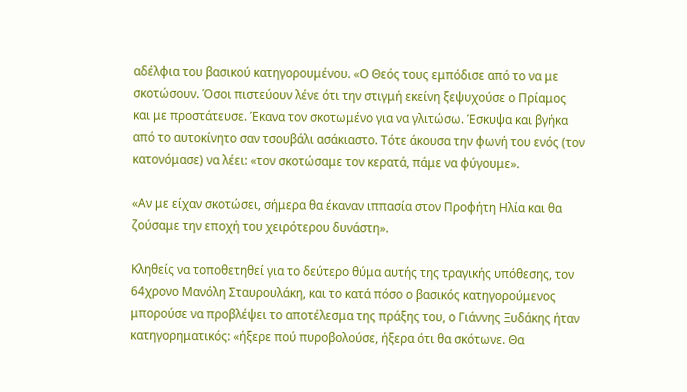αδέλφια του βασικού κατηγορουμένου. «Ο Θεός τους εμπόδισε από το να με σκοτώσουν. Όσοι πιστεύουν λένε ότι την στιγμή εκείνη ξεψυχούσε ο Πρίαμος και με προστάτευσε. Έκανα τον σκοτωμένο για να γλιτώσω. Έσκυψα και βγήκα από το αυτοκίνητο σαν τσουβάλι ασάκιαστο. Τότε άκουσα την φωνή του ενός (τον κατονόμασε) να λέει: «τον σκοτώσαμε τον κερατά, πάμε να φύγουμε».

«Αν με είχαν σκοτώσει, σήμερα θα έκαναν ιππασία στον Προφήτη Ηλία και θα ζούσαμε την εποχή του χειρότερου δυνάστη».

Κληθείς να τοποθετηθεί για το δεύτερο θύμα αυτής της τραγικής υπόθεσης, τον 64χρονο Μανόλη Σταυρουλάκη, και το κατά πόσο ο βασικός κατηγορούμενος μπορούσε να προβλέψει το αποτέλεσμα της πράξης του, ο Γιάννης Ξυδάκης ήταν κατηγορηματικός: «ήξερε πού πυροβολούσε, ήξερα ότι θα σκότωνε. Θα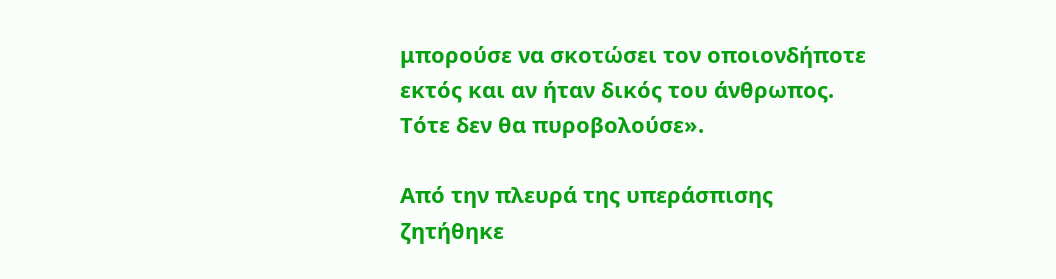μπορούσε να σκοτώσει τον οποιονδήποτε εκτός και αν ήταν δικός του άνθρωπος. Τότε δεν θα πυροβολούσε».

Από την πλευρά της υπεράσπισης ζητήθηκε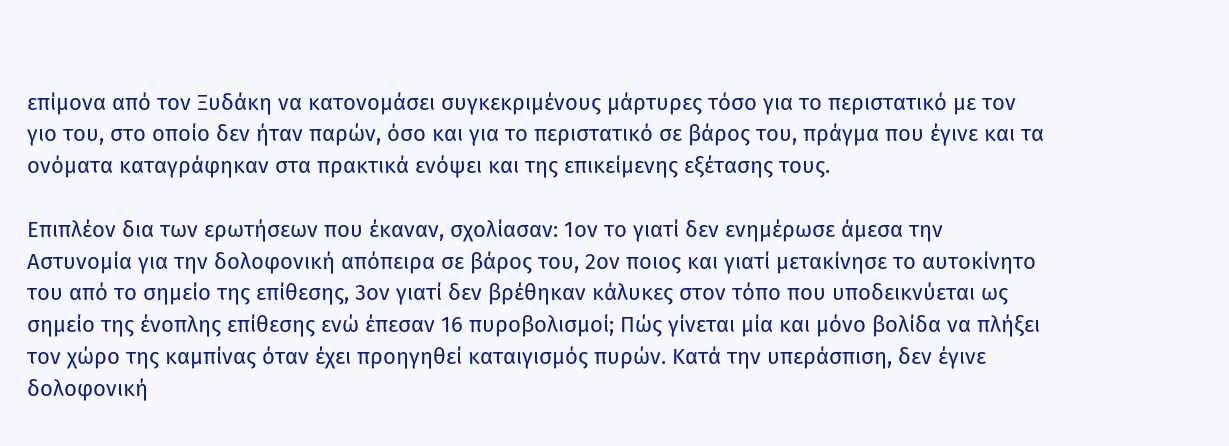επίμονα από τον Ξυδάκη να κατονομάσει συγκεκριμένους μάρτυρες τόσο για το περιστατικό με τον γιο του, στο οποίο δεν ήταν παρών, όσο και για το περιστατικό σε βάρος του, πράγμα που έγινε και τα ονόματα καταγράφηκαν στα πρακτικά ενόψει και της επικείμενης εξέτασης τους.

Επιπλέον δια των ερωτήσεων που έκαναν, σχολίασαν: 1ον το γιατί δεν ενημέρωσε άμεσα την Αστυνομία για την δολοφονική απόπειρα σε βάρος του, 2ον ποιος και γιατί μετακίνησε το αυτοκίνητο του από το σημείο της επίθεσης, 3ον γιατί δεν βρέθηκαν κάλυκες στον τόπο που υποδεικνύεται ως σημείο της ένοπλης επίθεσης ενώ έπεσαν 16 πυροβολισμοί; Πώς γίνεται μία και μόνο βολίδα να πλήξει τον χώρο της καμπίνας όταν έχει προηγηθεί καταιγισμός πυρών. Κατά την υπεράσπιση, δεν έγινε δολοφονική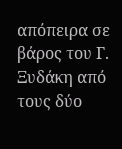απόπειρα σε βάρος του Γ. Ξυδάκη από τους δύο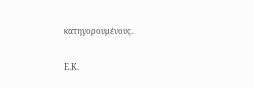κατηγορουμένους.

Ε.Κ.